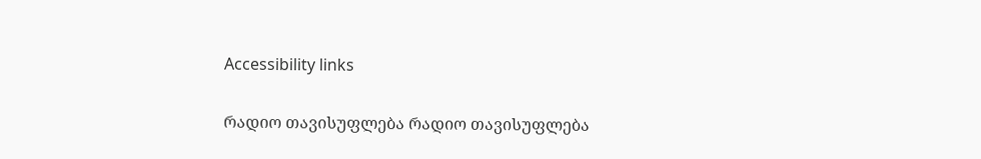Accessibility links

რადიო თავისუფლება რადიო თავისუფლება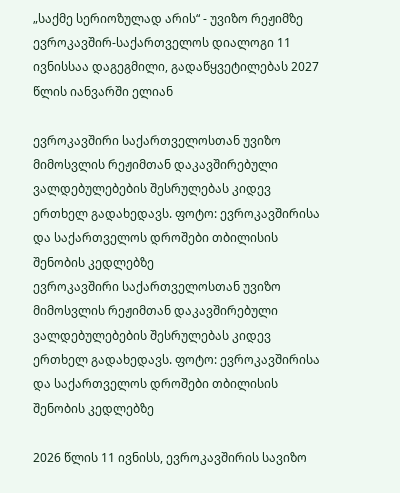„საქმე სერიოზულად არის“ - უვიზო რეჟიმზე ევროკავშირ-საქართველოს დიალოგი 11 ივნისსაა დაგეგმილი, გადაწყვეტილებას 2027 წლის იანვარში ელიან

ევროკავშირი საქართველოსთან უვიზო მიმოსვლის რეჟიმთან დაკავშირებული ვალდებულებების შესრულებას კიდევ ერთხელ გადახედავს. ფოტო: ევროკავშირისა და საქართველოს დროშები თბილისის შენობის კედლებზე
ევროკავშირი საქართველოსთან უვიზო მიმოსვლის რეჟიმთან დაკავშირებული ვალდებულებების შესრულებას კიდევ ერთხელ გადახედავს. ფოტო: ევროკავშირისა და საქართველოს დროშები თბილისის შენობის კედლებზე

2026 წლის 11 ივნისს, ევროკავშირის სავიზო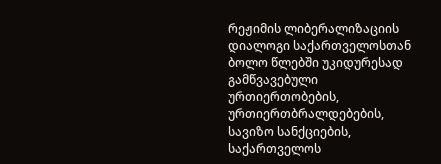რეჟიმის ლიბერალიზაციის დიალოგი საქართველოსთან ბოლო წლებში უკიდურესად გამწვავებული ურთიერთობების, ურთიერთბრალდებების, სავიზო სანქციების, საქართველოს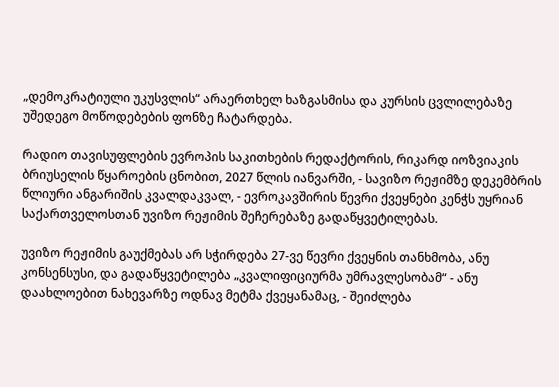„დემოკრატიული უკუსვლის“ არაერთხელ ხაზგასმისა და კურსის ცვლილებაზე უშედეგო მოწოდებების ფონზე ჩატარდება.

რადიო თავისუფლების ევროპის საკითხების რედაქტორის, რიკარდ იოზვიაკის ბრიუსელის წყაროების ცნობით, 2027 წლის იანვარში, - სავიზო რეჟიმზე დეკემბრის წლიური ანგარიშის კვალდაკვალ, - ევროკავშირის წევრი ქვეყნები კენჭს უყრიან საქართველოსთან უვიზო რეჟიმის შეჩერებაზე გადაწყვეტილებას.

უვიზო რეჟიმის გაუქმებას არ სჭირდება 27-ვე წევრი ქვეყნის თანხმობა, ანუ კონსენსუსი, და გადაწყვეტილება „კვალიფიციურმა უმრავლესობამ“ - ანუ დაახლოებით ნახევარზე ოდნავ მეტმა ქვეყანამაც, - შეიძლება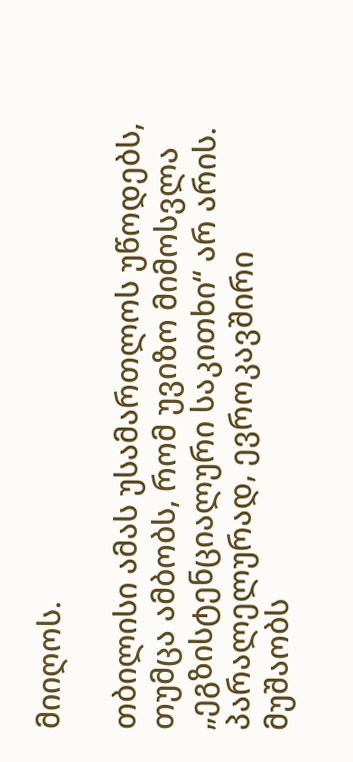მიიღოს.

თბილისი ამას უსამართლოს უწოდებს, თუმცა ამბობს, რომ უვიზო მიმოსვლა „ეგზისტენციალური საკითხი“ არ არის. პარალელურად, ევროკავშირი მუშაობს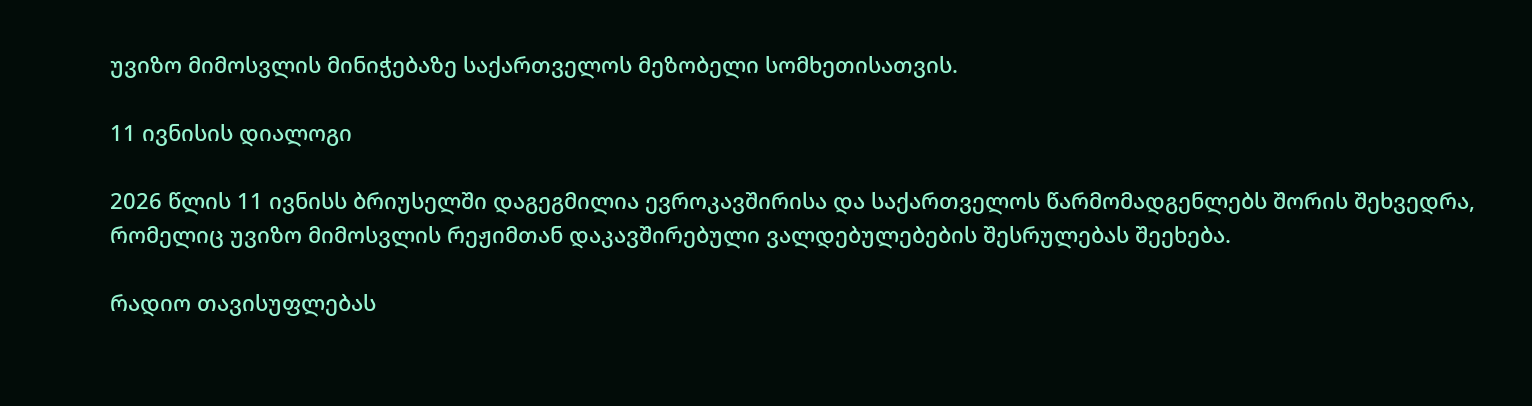უვიზო მიმოსვლის მინიჭებაზე საქართველოს მეზობელი სომხეთისათვის.

11 ივნისის დიალოგი

2026 წლის 11 ივნისს ბრიუსელში დაგეგმილია ევროკავშირისა და საქართველოს წარმომადგენლებს შორის შეხვედრა, რომელიც უვიზო მიმოსვლის რეჟიმთან დაკავშირებული ვალდებულებების შესრულებას შეეხება.

რადიო თავისუფლებას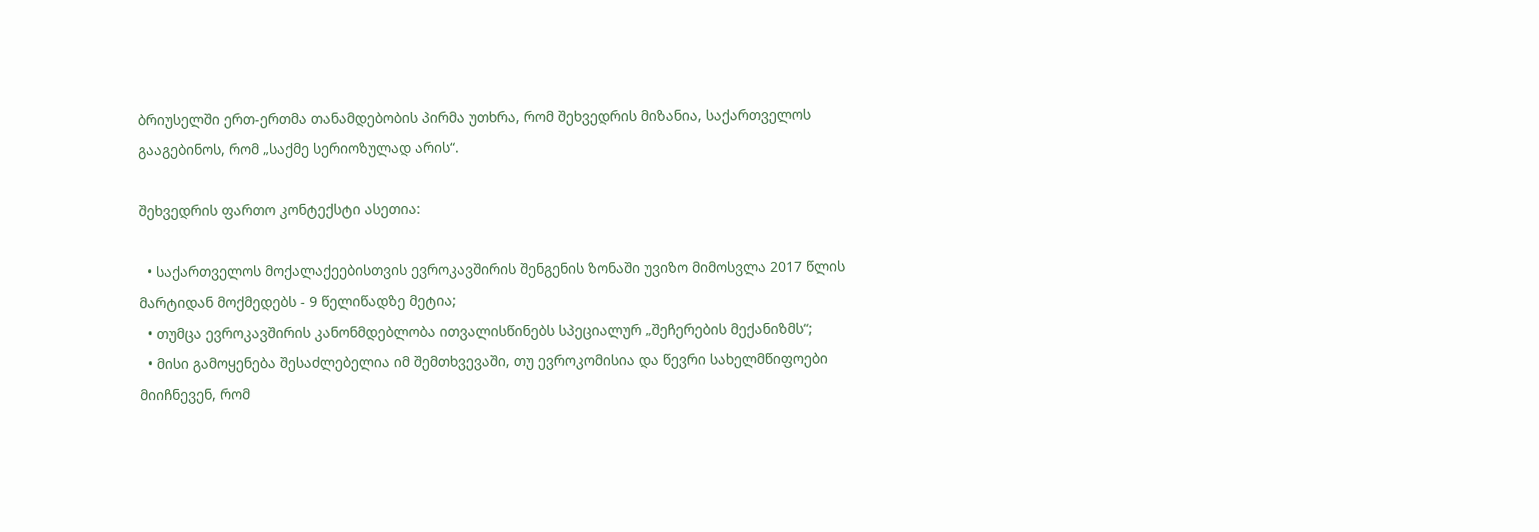ბრიუსელში ერთ-ერთმა თანამდებობის პირმა უთხრა, რომ შეხვედრის მიზანია, საქართველოს გააგებინოს, რომ „საქმე სერიოზულად არის“.

შეხვედრის ფართო კონტექსტი ასეთია:

  • საქართველოს მოქალაქეებისთვის ევროკავშირის შენგენის ზონაში უვიზო მიმოსვლა 2017 წლის მარტიდან მოქმედებს - 9 წელიწადზე მეტია;
  • თუმცა ევროკავშირის კანონმდებლობა ითვალისწინებს სპეციალურ „შეჩერების მექანიზმს“;
  • მისი გამოყენება შესაძლებელია იმ შემთხვევაში, თუ ევროკომისია და წევრი სახელმწიფოები მიიჩნევენ, რომ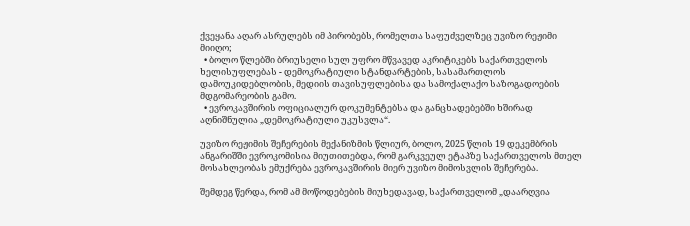ქვეყანა აღარ ასრულებს იმ პირობებს, რომელთა საფუძველზეც უვიზო რეჟიმი მიიღო;
  • ბოლო წლებში ბრიუსელი სულ უფრო მწვავედ აკრიტიკებს საქართველოს ხელისუფლებას - დემოკრატიული სტანდარტების, სასამართლოს დამოუკიდებლობის, მედიის თავისუფლებისა და სამოქალაქო საზოგადოების მდგომარეობის გამო.
  • ევროკავშირის ოფიციალურ დოკუმენტებსა და განცხადებებში ხშირად აღნიშნულია „დემოკრატიული უკუსვლა“.

უვიზო რეჟიმის შეჩერების მექანიზმის წლიურ, ბოლო, 2025 წლის 19 დეკემბრის ანგარიშში ევროკომისია მიუთითებდა, რომ გარკვეულ ეტაპზე საქართველოს მთელ მოსახლეობას ემუქრება ევროკავშირის მიერ უვიზო მიმოსვლის შეჩერება.

შემდეგ წერდა, რომ ამ მოწოდებების მიუხედავად, საქართველომ „დაარღვია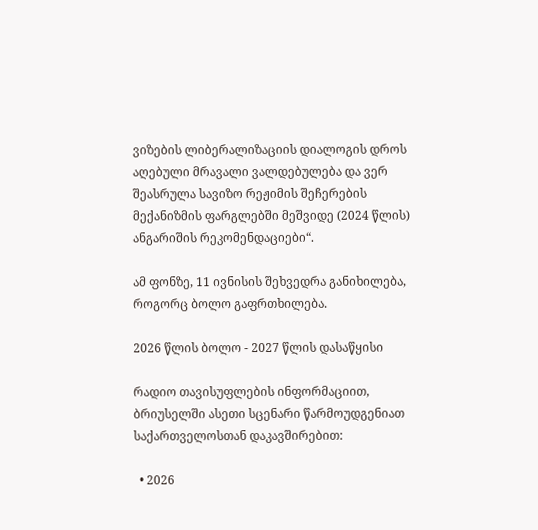ვიზების ლიბერალიზაციის დიალოგის დროს აღებული მრავალი ვალდებულება და ვერ შეასრულა სავიზო რეჟიმის შეჩერების მექანიზმის ფარგლებში მეშვიდე (2024 წლის) ანგარიშის რეკომენდაციები“.

ამ ფონზე, 11 ივნისის შეხვედრა განიხილება, როგორც ბოლო გაფრთხილება.

2026 წლის ბოლო - 2027 წლის დასაწყისი

რადიო თავისუფლების ინფორმაციით, ბრიუსელში ასეთი სცენარი წარმოუდგენიათ საქართველოსთან დაკავშირებით:

  • 2026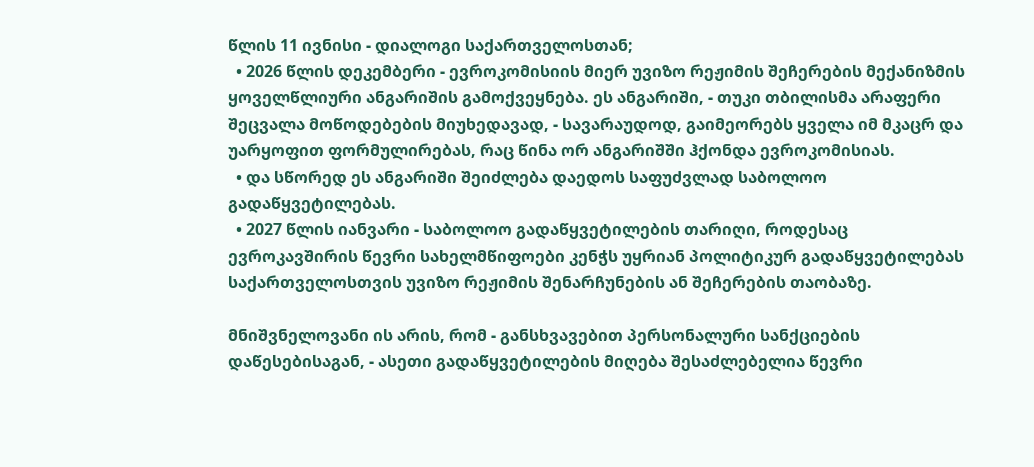წლის 11 ივნისი - დიალოგი საქართველოსთან;
  • 2026 წლის დეკემბერი - ევროკომისიის მიერ უვიზო რეჟიმის შეჩერების მექანიზმის ყოველწლიური ანგარიშის გამოქვეყნება. ეს ანგარიში, - თუკი თბილისმა არაფერი შეცვალა მოწოდებების მიუხედავად, - სავარაუდოდ, გაიმეორებს ყველა იმ მკაცრ და უარყოფით ფორმულირებას, რაც წინა ორ ანგარიშში ჰქონდა ევროკომისიას.
  • და სწორედ ეს ანგარიში შეიძლება დაედოს საფუძვლად საბოლოო გადაწყვეტილებას.
  • 2027 წლის იანვარი - საბოლოო გადაწყვეტილების თარიღი, როდესაც ევროკავშირის წევრი სახელმწიფოები კენჭს უყრიან პოლიტიკურ გადაწყვეტილებას საქართველოსთვის უვიზო რეჟიმის შენარჩუნების ან შეჩერების თაობაზე.

მნიშვნელოვანი ის არის, რომ - განსხვავებით პერსონალური სანქციების დაწესებისაგან, - ასეთი გადაწყვეტილების მიღება შესაძლებელია წევრი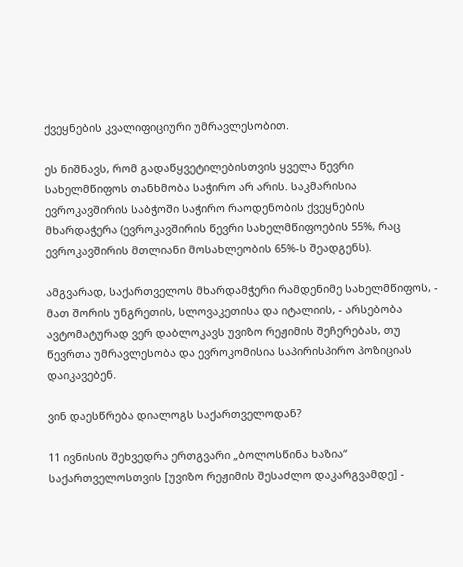ქვეყნების კვალიფიციური უმრავლესობით.

ეს ნიშნავს, რომ გადაწყვეტილებისთვის ყველა წევრი სახელმწიფოს თანხმობა საჭირო არ არის. საკმარისია ევროკავშირის საბჭოში საჭირო რაოდენობის ქვეყნების მხარდაჭერა (ევროკავშირის წევრი სახელმწიფოების 55%, რაც ევროკავშირის მთლიანი მოსახლეობის 65%-ს შეადგენს).

ამგვარად, საქართველოს მხარდამჭერი რამდენიმე სახელმწიფოს, - მათ შორის უნგრეთის, სლოვაკეთისა და იტალიის, - არსებობა ავტომატურად ვერ დაბლოკავს უვიზო რეჟიმის შეჩერებას, თუ წევრთა უმრავლესობა და ევროკომისია საპირისპირო პოზიციას დაიკავებენ.

ვინ დაესწრება დიალოგს საქართველოდან?

11 ივნისის შეხვედრა ერთგვარი „ბოლოსწინა ხაზია“ საქართველოსთვის [უვიზო რეჟიმის შესაძლო დაკარგვამდე] -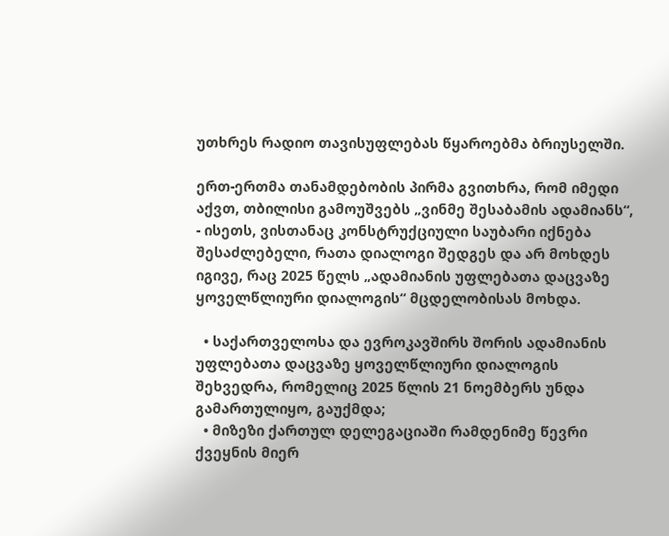უთხრეს რადიო თავისუფლებას წყაროებმა ბრიუსელში.

ერთ-ერთმა თანამდებობის პირმა გვითხრა, რომ იმედი აქვთ, თბილისი გამოუშვებს „ვინმე შესაბამის ადამიანს“, - ისეთს, ვისთანაც კონსტრუქციული საუბარი იქნება შესაძლებელი, რათა დიალოგი შედგეს და არ მოხდეს იგივე, რაც 2025 წელს „ადამიანის უფლებათა დაცვაზე ყოველწლიური დიალოგის“ მცდელობისას მოხდა.

  • საქართველოსა და ევროკავშირს შორის ადამიანის უფლებათა დაცვაზე ყოველწლიური დიალოგის შეხვედრა, რომელიც 2025 წლის 21 ნოემბერს უნდა გამართულიყო, გაუქმდა;
  • მიზეზი ქართულ დელეგაციაში რამდენიმე წევრი ქვეყნის მიერ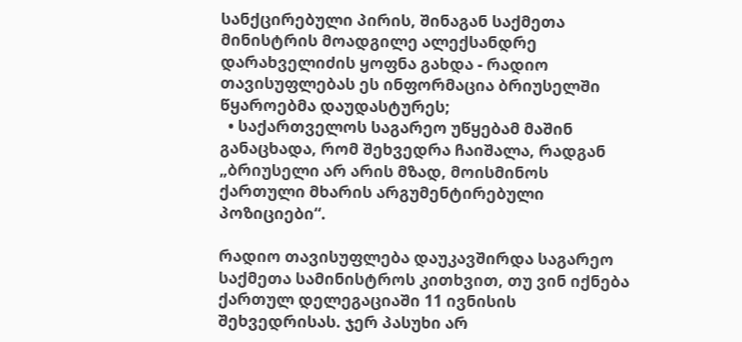სანქცირებული პირის, შინაგან საქმეთა მინისტრის მოადგილე ალექსანდრე დარახველიძის ყოფნა გახდა - რადიო თავისუფლებას ეს ინფორმაცია ბრიუსელში წყაროებმა დაუდასტურეს;
  • საქართველოს საგარეო უწყებამ მაშინ განაცხადა, რომ შეხვედრა ჩაიშალა, რადგან „ბრიუსელი არ არის მზად, მოისმინოს ქართული მხარის არგუმენტირებული პოზიციები“.

რადიო თავისუფლება დაუკავშირდა საგარეო საქმეთა სამინისტროს კითხვით, თუ ვინ იქნება ქართულ დელეგაციაში 11 ივნისის შეხვედრისას. ჯერ პასუხი არ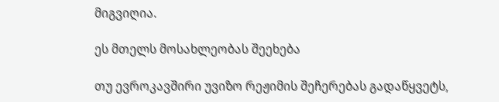მიგვიღია.

ეს მთელს მოსახლეობას შეეხება

თუ ევროკავშირი უვიზო რეჟიმის შეჩერებას გადაწყვეტს,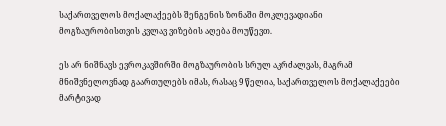საქართველოს მოქალაქეებს შენგენის ზონაში მოკლევადიანი მოგზაურობისთვის კვლავ ვიზების აღება მოუწევთ.

ეს არ ნიშნავს ევროკავშირში მოგზაურობის სრულ აკრძალვას, მაგრამ მნიშვნელოვნად გაართულებს იმას, რასაც 9 წელია, საქართველოს მოქალაქეები მარტივად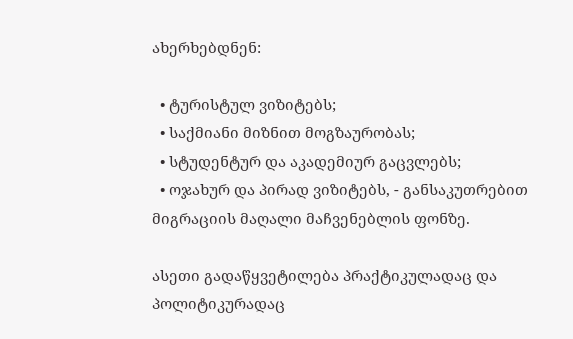ახერხებდნენ:

  • ტურისტულ ვიზიტებს;
  • საქმიანი მიზნით მოგზაურობას;
  • სტუდენტურ და აკადემიურ გაცვლებს;
  • ოჯახურ და პირად ვიზიტებს, - განსაკუთრებით მიგრაციის მაღალი მაჩვენებლის ფონზე.

ასეთი გადაწყვეტილება პრაქტიკულადაც და პოლიტიკურადაც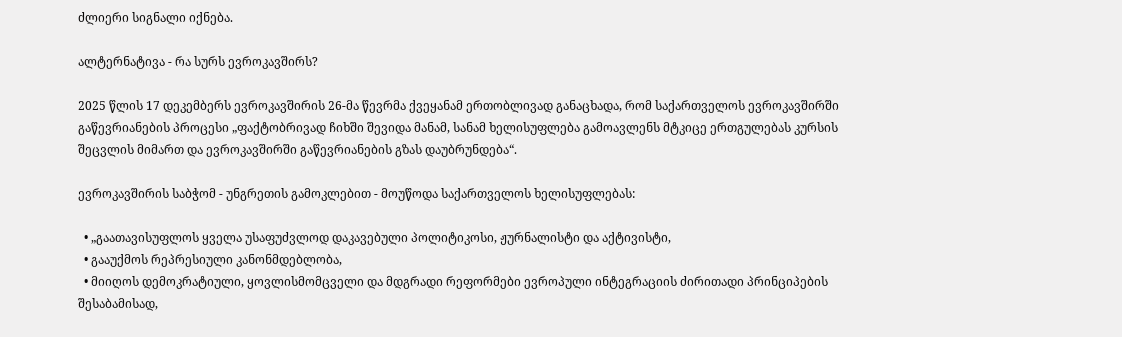ძლიერი სიგნალი იქნება.

ალტერნატივა - რა სურს ევროკავშირს?

2025 წლის 17 დეკემბერს ევროკავშირის 26-მა წევრმა ქვეყანამ ერთობლივად განაცხადა, რომ საქართველოს ევროკავშირში გაწევრიანების პროცესი „ფაქტობრივად ჩიხში შევიდა მანამ, სანამ ხელისუფლება გამოავლენს მტკიცე ერთგულებას კურსის შეცვლის მიმართ და ევროკავშირში გაწევრიანების გზას დაუბრუნდება“.

ევროკავშირის საბჭომ - უნგრეთის გამოკლებით - მოუწოდა საქართველოს ხელისუფლებას:

  • „გაათავისუფლოს ყველა უსაფუძვლოდ დაკავებული პოლიტიკოსი, ჟურნალისტი და აქტივისტი,
  • გააუქმოს რეპრესიული კანონმდებლობა,
  • მიიღოს დემოკრატიული, ყოვლისმომცველი და მდგრადი რეფორმები ევროპული ინტეგრაციის ძირითადი პრინციპების შესაბამისად,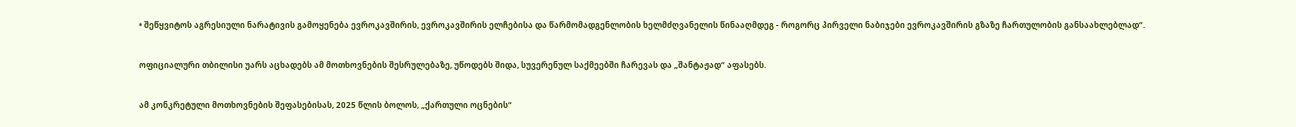• შეწყვიტოს აგრესიული ნარატივის გამოყენება ევროკავშირის, ევროკავშირის ელჩებისა და წარმომადგენლობის ხელმძღვანელის წინააღმდეგ - როგორც პირველი ნაბიჯები ევროკავშირის გზაზე ჩართულობის განსაახლებლად“.

ოფიციალური თბილისი უარს აცხადებს ამ მოთხოვნების შესრულებაზე, უწოდებს შიდა, სუვერენულ საქმეებში ჩარევას და „შანტაჟად“ აფასებს.

ამ კონკრეტული მოთხოვნების შეფასებისას, 2025 წლის ბოლოს, „ქართული ოცნების“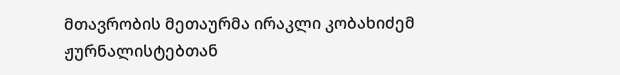მთავრობის მეთაურმა ირაკლი კობახიძემ ჟურნალისტებთან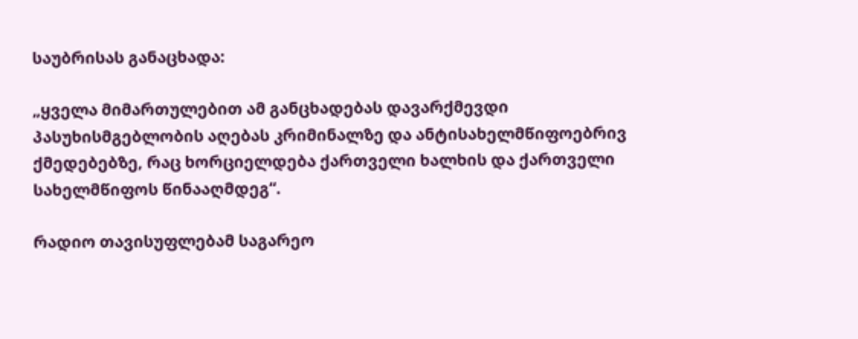საუბრისას განაცხადა:

„ყველა მიმართულებით ამ განცხადებას დავარქმევდი პასუხისმგებლობის აღებას კრიმინალზე და ანტისახელმწიფოებრივ ქმედებებზე, რაც ხორციელდება ქართველი ხალხის და ქართველი სახელმწიფოს წინააღმდეგ“.

რადიო თავისუფლებამ საგარეო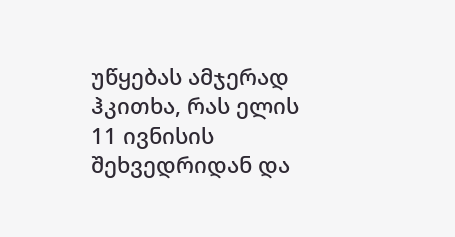უწყებას ამჯერად ჰკითხა, რას ელის 11 ივნისის შეხვედრიდან და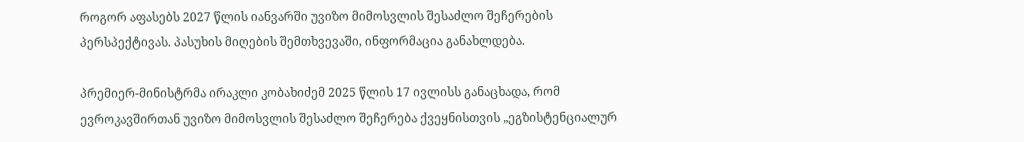როგორ აფასებს 2027 წლის იანვარში უვიზო მიმოსვლის შესაძლო შეჩერების პერსპექტივას. პასუხის მიღების შემთხვევაში, ინფორმაცია განახლდება.

პრემიერ-მინისტრმა ირაკლი კობახიძემ 2025 წლის 17 ივლისს განაცხადა, რომ ევროკავშირთან უვიზო მიმოსვლის შესაძლო შეჩერება ქვეყნისთვის „ეგზისტენციალურ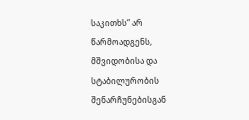საკითხს“ არ წარმოადგენს, მშვიდობისა და სტაბილურობის შენარჩუნებისგან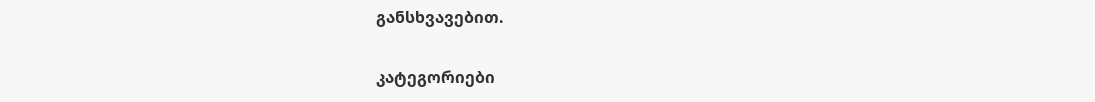განსხვავებით.

კატეგორიები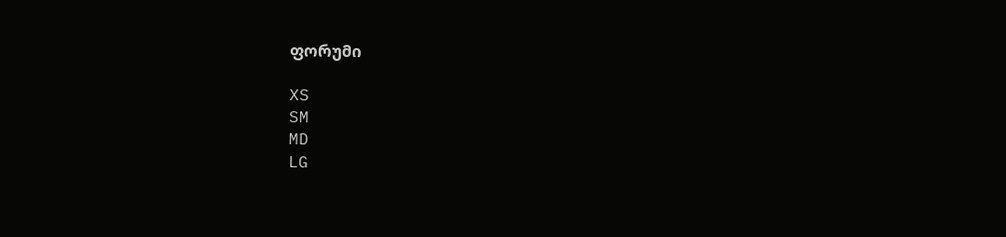ფორუმი

XS
SM
MD
LG